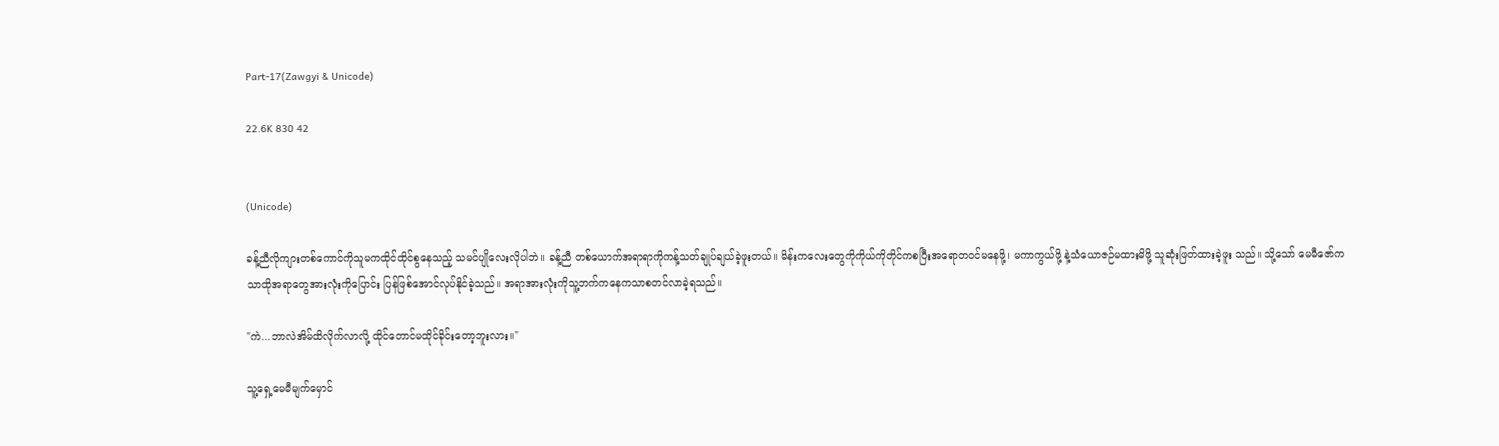Part-17(Zawgyi & Unicode)

22.6K 830 42


(Unicode)

ခန့်ညီလိုကျားတစ်ကောင်ကိုသူမကထိုင်ထိုင်စွနေသည့် သမင်ပျို‌လေးလိုပါဘဲ။ ခန့်ညီ တစ်ယောက်အရာရာကိုကန့်သတ်ချုပ်ချယ်ခဲ့ဖူး‌တယ်။ မိန်းကလေးတွေကိုကိုယ်ကိုတိုင်ကစပြီးအရောတ၀င်မနေဖို့၊ မကာကွယ်ဖို့ နဲ့သံယောဇဉ်မထားမိဖို့ သူဆုံးဖြတ်ထားခဲ့ဖူး သည်။ သို့သော် မေမီဇော်ကသာထိုအရာတွေအားလုံးကိုပြောင်း ပြန်ဖြစ်အောင်လုပ်နိုင်ခဲ့သည်။ အရာအားလုံးကိုသူ့ဘက်ကနေကသာစတင်လာခဲ့ရသည်။

"ကဲ...ဘာလဲအိမ်ထိလိုက်လာလို့ ထိုင်တောင်မထိုင်ခိုင်းတော့ဘူးလား။"

သူ့ရှေ့မေမီမျက်မှောင်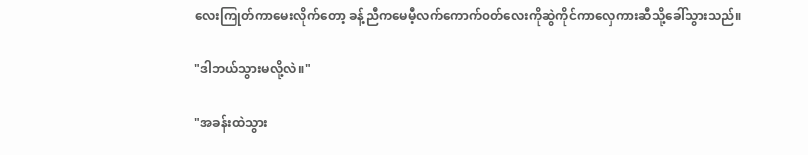လေးကြုတ်ကာမေးလိုက်တော့ ခန့်ညီကမေမီ့လက်ကောက်၀တ်လေးကိုဆွဲကိုင်ကာလှေကားဆီသို့ခေါ်သွားသည်။

"ဒါဘယ်သွားမလို့လဲ။"

"အခန်းထဲသွား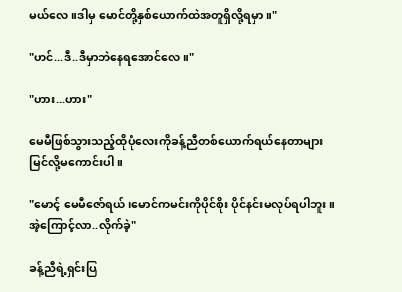မယ်လေ။ဒါမှ မောင်တို့နှစ်ယောက်ထဲအတူရှိလို့ရမှာ။"

"ဟင်...ဒီ..ဒီမှာဘဲနေရအောင်လေ။"

"ဟား...ဟား"

မေမီဖြစ်သွားသည့်ထိုပုံလေးကိုခန့်ညီတစ်ယောက်ရယ်နေတာများမြင်လို့မကောင်းပါ။

"မောင့် မေမီဇော်ရယ်၊မောင်ကမင်းကိုပိုင်စိုး ပိုင်နင်းမလုပ်ရပါဘူး။အဲ့ကြောင့်လာ..လိုက်ခဲ့"

ခန့်ညီရဲ့ရှင်းပြ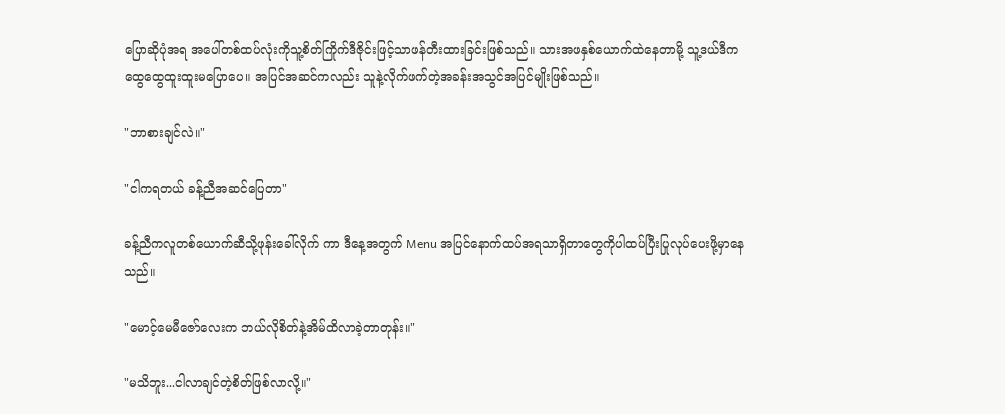ပြောဆိုပုံအရ အပေါ်တစ်ထပ်လုံးကိုသူ့စိတ်ကြိုက်ဒီဇိုင်းဖြင့်သာဖန်တီးထားခြင်းဖြစ်သည်။ သားအဖနှစ်ယောက်ထဲနေတာမို့ သူ့ဒယ်ဒီကထွေထွေထူးထူး‌မပြောပေ။ အပြင်အဆင်ကလည်း သူနဲ့လိုက်ဖက်တဲ့အခန်းအသွင်အပြင်မျိုးဖြစ်သည်။

"ဘာစားချင်လဲ။"

"ငါကရတယ် ခန့်ညီအဆင်ပြေတာ"

ခန့်ညီကလူတစ်ယောက်ဆီသို့ဖုန်းခေါ်လိုက် ကာ ဒီနေ့အတွက် Menu အပြင်နောက်ထပ်အရသာရှိတာတွေကိုပါထပ်ပြီးပြုလုပ်ပေးဖို့မှာနေသည်။

"မောင့်မေမီဇော်လေးက ဘယ်လိုစိတ်နဲ့အိမ်ထိလာခဲ့တာတုန်း။"

"မသိဘူး...ငါလာချင်တဲ့စိတ်ဖြစ်လာလို့။"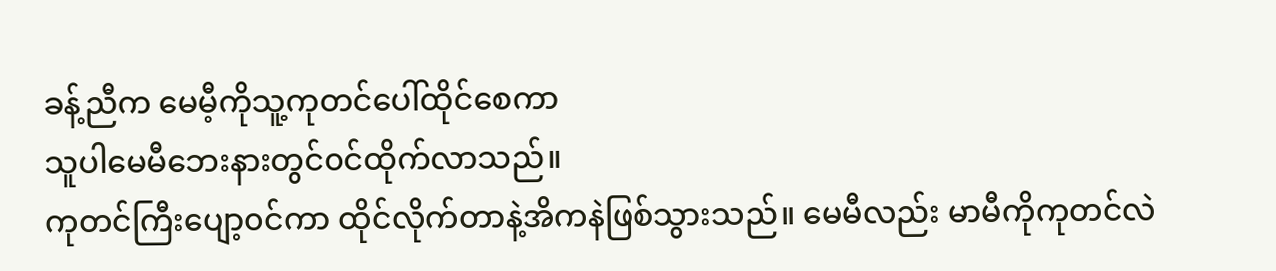ခန့်ညီက မေမီ့ကိုသူ့ကုတင်ပေါ်ထိုင်စေကာ
သူပါ‌မေမီဘေးနားတွင်၀င်ထိုက်လာသည်။
ကုတင်ကြီးပျော့၀င်ကာ ထိုင်လိုက်တာနဲ့အိကနဲဖြစ်သွားသည်။ မေမီလည်း မာမီကိုကုတင်လဲ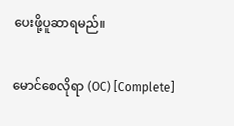ပေးဖို့ပူဆာရမည်။

မောင်စေလိုရာ (OC) [Complete]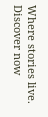Where stories live. Discover now